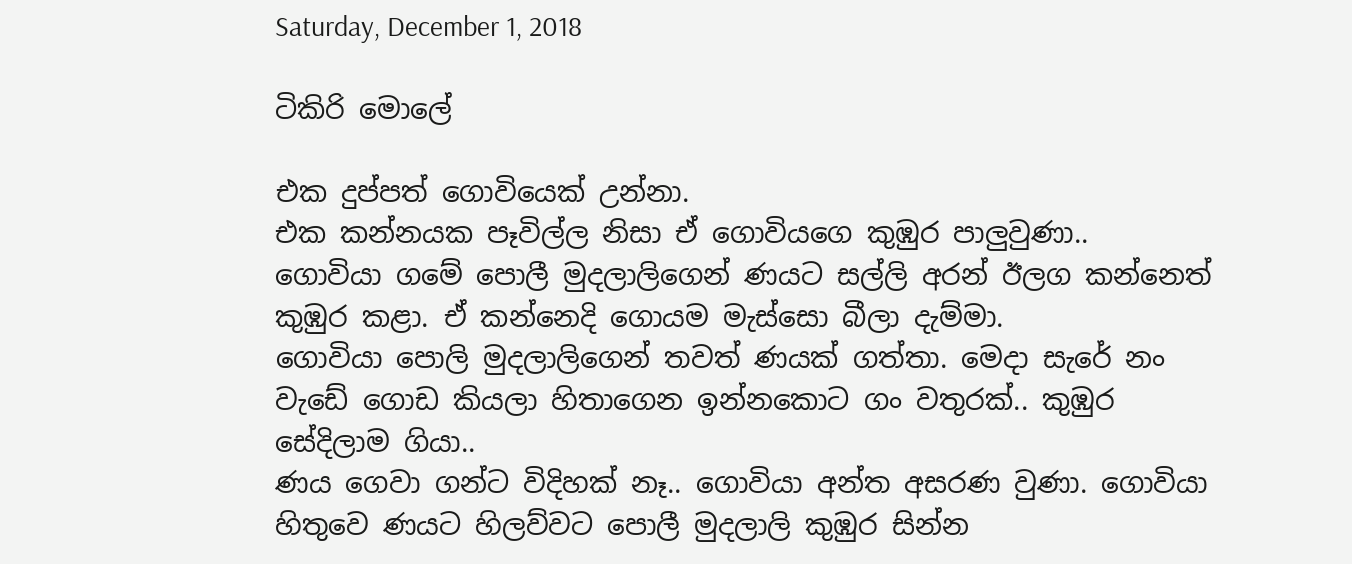Saturday, December 1, 2018

ටිකිරි මොලේ

එක දුප්පත් ගොවියෙක් උන්නා.
එක කන්නයක පෑවිල්ල නිසා ඒ ගොවියගෙ කුඹුර පාලුවුණා..
ගොවියා ගමේ පොලී මුදලාලිගෙන් ණයට සල්ලි අරන් ඊලග කන්නෙත් කුඹුර කළා. ඒ කන්නෙදි ගොයම මැස්සො බීලා දැම්මා.
ගොවියා පොලි මුදලාලිගෙන් තවත් ණයක් ගත්තා. මෙදා සැරේ නං වැඩේ ගොඩ කියලා හිතාගෙන ඉන්නකොට ගං වතුරක්.. කුඹුර සේදිලාම ගියා..
ණය ගෙවා ගන්ට විදිහක් නෑ.. ගොවියා අන්ත අසරණ වුණා. ගොවියා හිතුවෙ ණයට හිලව්වට පොලී මුදලාලි කුඹුර සින්න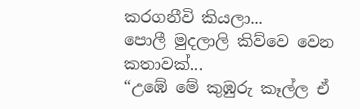කරගනීවි කියලා...
පොලී මුදලාලි කිව්වෙ වෙන කතාවක්...
“උඹේ මේ කුඹුරු කෑල්ල ඒ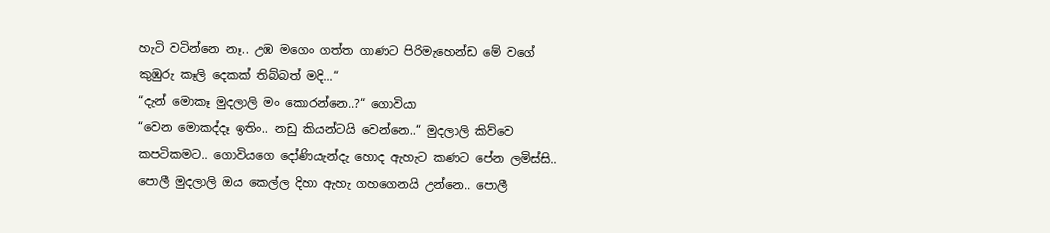හැටි වටින්නෙ නෑ.. උඹ මගෙං ගත්ත ගාණට පිරිමැහෙන්ඩ මේ වගේ කුඹුරු කෑලි දෙකක් තිබ්බත් මදි...“
“දැන් මොකෑ මුදලාලි මං කොරන්නෙ..?“ ගොවියා
“වෙන මොකද්දෑ ඉතිං.. නඩු කියන්ටයි වෙන්නෙ..“ මුදලාලි කිව්වෙ කපටිකමට.. ගොවියගෙ දෝණියැන්දැ හොද ඇහැට කණට පේන ලමිස්සි.. පොලී මුදලාලි ඔය කෙල්ල දිහා ඇහැ ගහගෙනයි උන්නෙ.. පොලී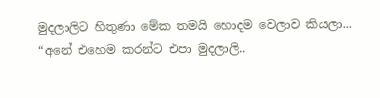මුදලාලිට හිතුණා මේක තමයි හොදම වෙලාව කියලා...
“අනේ එහෙම කරන්ට එපා මුදලාලි..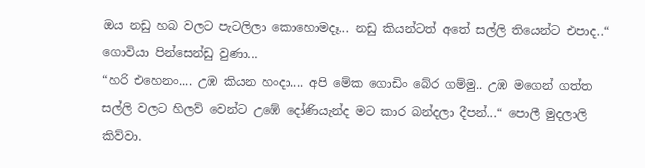ඔය නඩු හබ වලට පැටලිලා කොහොමදෑ... නඩු කියන්ටත් අතේ සල්ලි තියෙන්ට එපාද..“ ගොවියා පින්සෙන්ඩු වුණා...
“හරි එහෙනං.... උඹ කියන හංදා.... අපි මේක ගොඩිං බේර ගම්මු.. උඹ මගෙන් ගත්ත සල්ලි වලට හිලව් වෙන්ට උඹේ දෝණියැන්ද මට කාර බන්දලා දීපන්...“ පොලී මුදලාලි කිව්වා.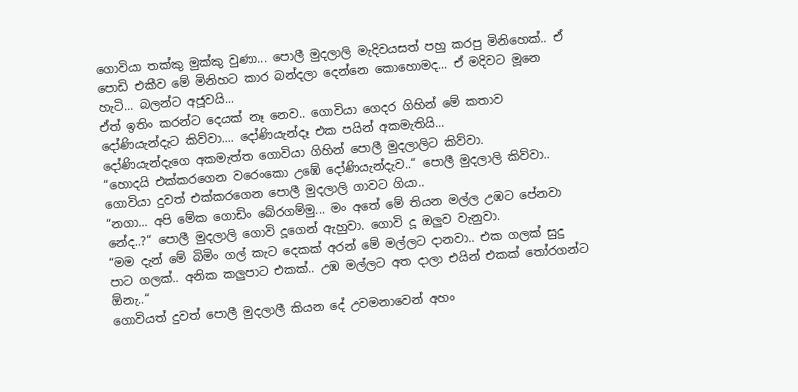ගොවියා තක්කු මුක්කු වුණා... පොලී මුදලාලි මැදිවයසත් පහු කරපු මිනිහෙක්.. ඒ පොඩි එකීව මේ මිනිහට කාර බන්දලා දෙන්නෙ කොහොමද... ඒ මදිවට මූනෙ හැටි... බලන්ට අජූවයි...
ඒත් ඉතිං කරන්ට දෙයක් නෑ නෙව.. ගොවියා ගෙදර ගිහින් මේ කතාව දෝණියැන්දැට කිව්වා.... දෝණියැන්දෑ එක පයින් අකමැතියි...
දෝණියැන්දැගෙ අකමැත්ත ගොවියා ගිහින් පොලී මුදලාලිට කිව්වා.
“හොදයි එක්කරගෙන වරෙංකො උඹේ දෝණියැන්දැව..“ පොලී මුදලාලි කිව්වා.. ගොවියා දුවත් එක්කරගෙන පොලී මුදලාලි ගාවට ගියා..
“නගා... අපි මේක ගොඩිං බේරගම්මු... මං අතේ මේ තියන මල්ල උඹට පේනවා නේද..?“ පොලී මුදලාලි ගොවි දූගෙන් ඇහුවා. ගොවි දූ ඔලුව වැනුවා.
“මම දැන් මේ බිමිං ගල් කැට දෙකක් අරන් මේ මල්ලට දානවා.. එක ගලක් සුදු පාට ගලක්.. අනික කලුපාට එකක්.. උඹ මල්ලට අත දාලා එයින් එකක් තෝරගන්ට ඕනැ..“
ගොවියත් දුවත් පොලී මුදලාලී කියන දේ උවමනාවෙන් අහං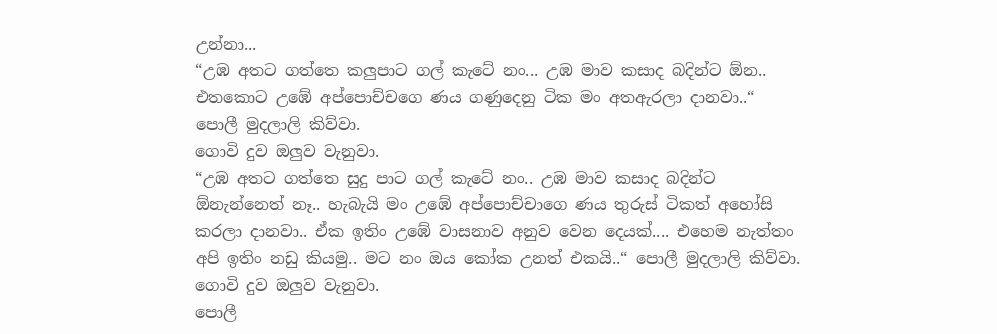උන්නා...
“උඹ අතට ගත්තෙ කලුපාට ගල් කැටේ නං... උඹ මාව කසාද බදින්ට ඕන.. එතකොට උඹේ අප්පොච්චගෙ ණය ගණුදෙනු ටික මං අතඇරලා දානවා..“ පොලී මුදලාලි කිව්වා.
ගොවි දුව ඔලුව වැනුවා.
“උඹ අතට ගත්තෙ සුදු පාට ගල් කැටේ නං.. උඹ මාව කසාද බදින්ට ඕනැන්නෙත් නෑ.. හැබැයි මං උඹේ අප්පොච්චාගෙ ණය තුරුස් ටිකත් අහෝසි කරලා දානවා.. ඒක ඉතිං උඹේ වාසනාව අනුව වෙන දෙයක්.... එහෙම නැත්තං අපි ඉතිං නඩු කියමු.. මට නං ඔය කෝක උනත් එකයි..“ පොලී මුදලාලි කිව්වා.
ගොවි දුව ඔලුව වැනුවා.
පොලී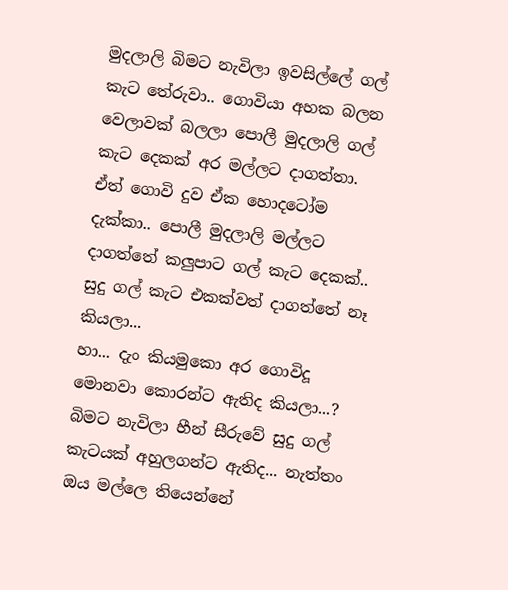මුදලාලි බිමට නැවිලා ඉවසිල්ලේ ගල් කැට තේරුවා.. ගොවියා අහක බලන වෙලාවක් බලලා පොලී මුදලාලි ගල් කැට දෙකක් අර මල්ලට දාගත්තා. ඒත් ගොවි දුව ඒක හොදටෝම දැක්කා.. පොලී මුදලාලි මල්ලට දාගත්තේ කලුපාට ගල් කැට දෙකක්.. සුදු ගල් කැට එකක්වත් දාගත්තේ නෑ කියලා...
හා... දැං කියමුකො අර ගොවිදූ මොනවා කොරන්ට ඇතිද කියලා...?
බිමට නැවිලා හීන් සීරුවේ සුදු ගල් කැටයක් අහුලගන්ට ඇතිද... නැත්තං ඔය මල්ලෙ තියෙන්නේ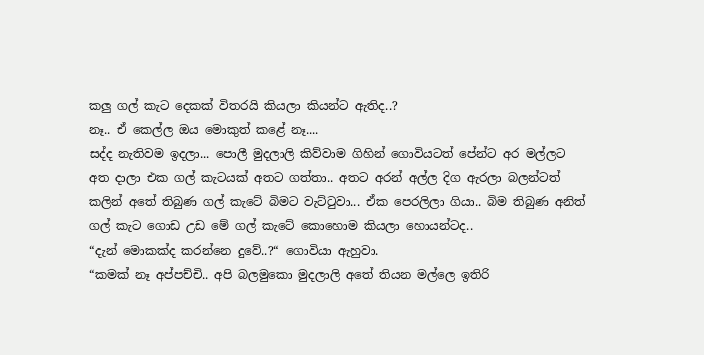කලු ගල් කැට දෙකක් විතරයි කියලා කියන්ට ඇතිද..?
නෑ.. ඒ කෙල්ල ඔය මොකුත් කළේ නෑ....
සද්ද නැතිවම ඉදලා... පොලී මුදලාලි කිව්වාම ගිහින් ගොවියටත් පේන්ට අර මල්ලට අත දාලා එක ගල් කැටයක් අතට ගත්තා.. අතට අරන් අල්ල දිග ඇරලා බලන්ටත් කලින් අතේ තිබුණ ගල් කැටේ බිමට වැට්ටුවා... ඒක පෙරලිලා ගියා.. බිම තිබුණ අනිත් ගල් කැට ගොඩ උඩ මේ ගල් කැටේ කොහොම කියලා හොයන්ටද..
“දැන් මොකක්ද කරන්නෙ දුවේ..?“ ගොවියා ඇහුවා.
“කමක් නෑ අප්පච්චි.. අපි බලමුකො මුදලාලි අතේ තියන මල්ලෙ ඉතිරි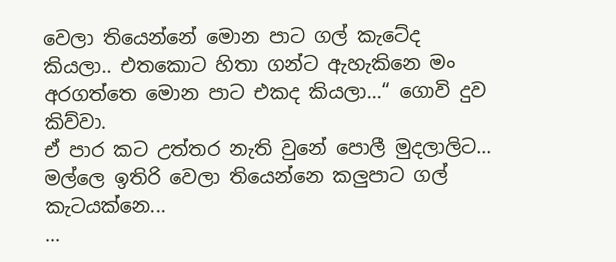වෙලා තියෙන්නේ මොන පාට ගල් කැටේද කියලා.. එතකොට හිතා ගන්ට ඇහැකිනෙ මං අරගත්තෙ මොන පාට එකද කියලා...“ ගොවි දුව කිව්වා.
ඒ පාර කට උත්තර නැති වුනේ පොලී මුදලාලිට...
මල්ලෙ ඉතිරි වෙලා තියෙන්නෙ කලුපාට ගල් කැටයක්නෙ...
...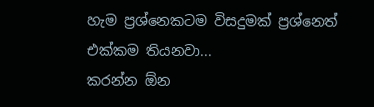හැම ප්‍රශ්නෙකටම විසදුමක් ප්‍රශ්නෙත් එක්කම තියනවා...
කරන්න ඕන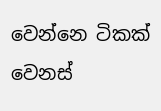වෙන්නෙ ටිකක් වෙනස්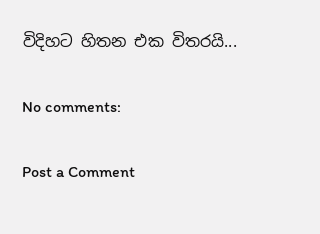විදිහට හිතන එක විතරයි...

No comments:

Post a Comment